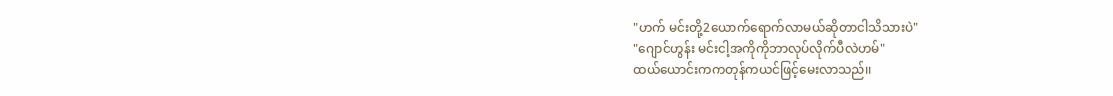"ဟက် မင်းတို့2ယောက်ရောက်လာမယ်ဆိုတာငါသိသားပဲ"
"ဂျောင်ဟွန်း မင်းငါ့အကိုကိုဘာလုပ်လိုက်ပီလဲဟမ်"
ထယ်ယောင်းကကတုန်ကယင်ဖြင့်မေးလာသည်၊၊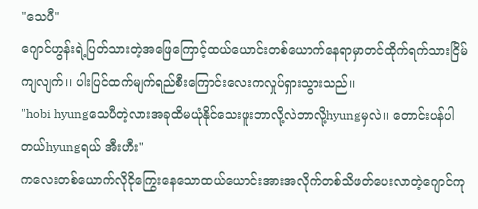"သေပီ"
ဂျောင်ဟွန်းရဲ့ပြတ်သားတဲ့အဖြေကြောင့်ထယ်ယောင်းတစ်ယောက်နေရာမှာတင်ထိုက်ရက်သားငြိမ်ကျလျက်၊၊ ပါးပြင်ထက်မျက်ရည်စီးကြောင်းလေးကလှုပ်ရှားသွားသည်၊၊
"hobi hyungသေပီတဲ့လားအခုထိမယုံနိုင်သေးဖူးဘာလို့လဲဘာလို့hyungမှလဲ၊၊ တောင်းပန်ပါတယ်hyungရယ် အီးဟီး"
ကလေးတစ်ယောက်လိုငိုကြွေးနေသောထယ်ယောင်းအားအလိုက်တစ်သိဖတ်ပေးလာတဲ့ဂျောင်ကု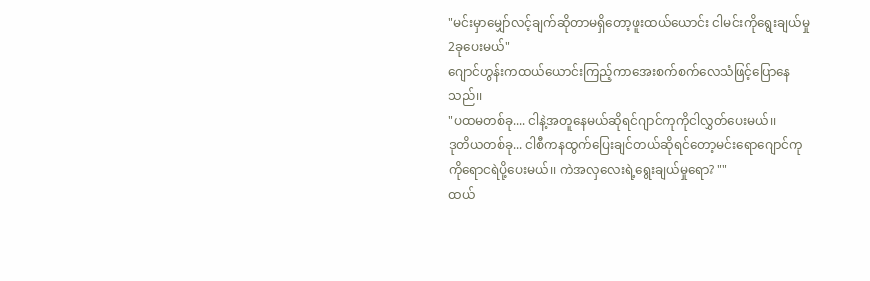"မင်းမှာမျှော်လင့်ချက်ဆိုတာမရှိတော့ဖူးထယ်ယောင်း ငါမင်းကိုရွေးချယ်မှု2ခုပေးမယ်"
ဂျောင်ဟွန်းကထယ်ယောင်းကြည့်ကာအေးစက်စက်လေသံဖြင့်ပြောနေသည်၊၊
"ပထမတစ်ခု.... ငါနဲ့အတူနေမယ်ဆိုရင်ဂျာင်ကုကိုငါလွှတ်ပေးမယ်၊၊
ဒုတိယတစ်ခု... ငါစီကနထွက်ပြေးချင်တယ်ဆိုရင်တော့မင်းရောဂျောင်ကုကိုရောငရဲပို့ပေးမယ်၊၊ ကဲအလှလေးရဲ့ရွေးချယ်မှုရော? ""
ထယ်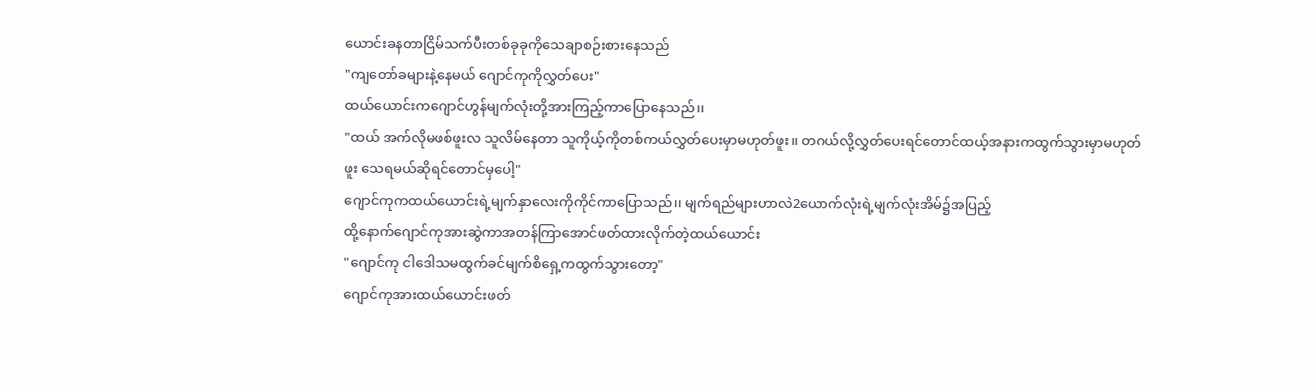ယောင်းခနတာငြိမ်သက်ပီးတစ်ခုခုကိုသေချာစဉ်းစားနေသည်
"ကျတော်ခများနဲ့နေမယ် ဂျောင်ကုကိုလွှတ်ပေး"
ထယ်ယောင်းကဂျောင်ဟွန်မျက်လုံးတို့အားကြည့်ကာပြောနေသည်၊၊
"ထယ် အက်လိုမဖစ်ဖူးလ သူလိမ်နေတာ သူကိုယ့်ကိုတစ်ကယ်လွှတ်ပေးမှာမဟုတ်ဖူး၊၊ တဂယ်လို့လွှတ်ပေးရင်တောင်ထယ့်အနားကထွက်သွားမှာမဟုတ်ဖူး သေရမယ်ဆိုရင်တောင်မှပေါ့"
ဂျောင်ကုကထယ်ယောင်းရဲ့မျက်နှာလေးကိုကိုင်ကာပြောသည်၊၊ မျက်ရည်များဟာလဲ2ယောက်လုံးရဲ့မျက်လုံးအိမ်၌အပြည့်
ထို့နောက်ဂျောင်ကုအားဆွဲကာအတန်ကြာအောင်ဖတ်ထားလိုက်တဲ့ထယ်ယောင်း
"ဂျောင်ကု ငါဒေါသမထွက်ခင်မျက်စိရှေ့ကထွက်သွားတော့"
ဂျောင်ကုအားထယ်ယောင်းဖတ်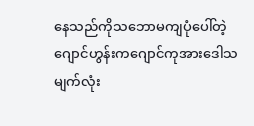နေသည်ကိုသဘောမကျပုံပေါ်တဲ့ဂျောင်ဟွန်းကဂျောင်ကုအားဒေါသမျက်လုံး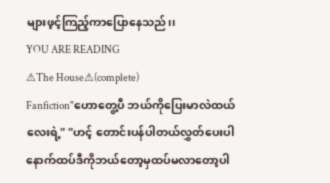များဖ့င့်ကြည့်ကာပြောနေသည်၊၊
YOU ARE READING
⚠The House⚠(complete)
Fanfiction"ဟောတွေ့ပီ ဘယ်ကိုပြေးမာလဲထယ်လေးရဲ့" "ဟင့် တောင်းပန်ပါတယ်လွှတ်ပေးပါ နောက်ထပ်ဒီကိုဘယ်တော့မှထပ်မလာတော့ပါ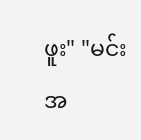ဖူး" "မင်းအ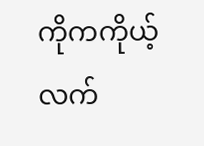ကိုကကိုယ့်လက်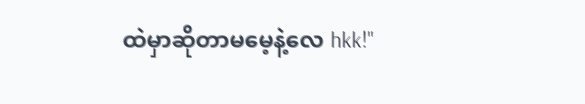ထဲမှာဆိုတာမမေ့နဲ့လေ hkk!"